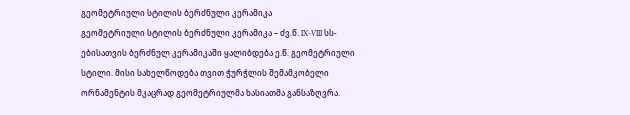გეომეტრიული სტილის ბერძნული კერამიკა
გეომეტრიული სტილის ბერძნული კერამიკა – ძვ.წ. IX-VIII სს-ებისათვის ბერძნულ კერამიკაში ყალიბდება ე.წ. გეომეტრიული სტილი. მისი სახელწოდება თვით ჭურჭლის შემამკობელი ორნამენტის მკაცრად გეომეტრიულმა ხასიათმა განსაზღვრა.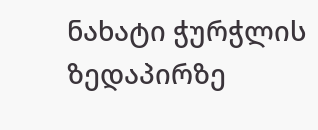ნახატი ჭურჭლის ზედაპირზე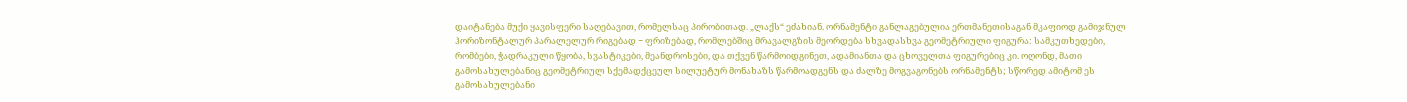დაიტანება მუქი ყავისფერი საღებავით, რომელსაც პირობითად. „ლაქს“ ეძახიან. ორნამენტი განლაგებულია ერთმანეთისაგან მკაფიოდ გამიჯნულ ჰორიზონტალურ პარალელურ რიგებად − ფრიზებად, რომლებშიც მრავალგზის მეორდება სხვადასხვა გეომეტრიული ფიგურა: სამკუთხედები, რომბები, ჭადრაკული წყობა, სვასტიკები, მეანდროსები, და თქვენ წარმოიდგინეთ, ადამიანთა და ცხოველთა ფიგურებიც კი. ოღონდ, მათი გამოსახულებანიც გეომეტრიულ სქემადქცეულ სილუეტურ მონახაზს წარმოადგენს და ძალზე მოგვაგონებს ორნამენტს; სწორედ ამიტომ ეს გამოსახულებანი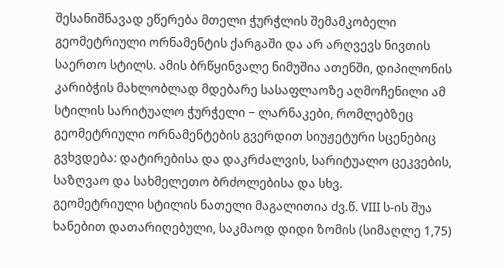შესანიშნავად ეწერება მთელი ჭურჭლის შემამკობელი გეომეტრიული ორნამენტის ქარგაში და არ არღვევს ნივთის საერთო სტილს. ამის ბრწყინვალე ნიმუშია ათენში, დიპილონის კარიბჭის მახლობლად მდებარე სასაფლაოზე აღმოჩენილი ამ სტილის სარიტუალო ჭურჭელი − ლარნაკები, რომლებზეც გეომეტრიული ორნამენტების გვერდით სიუჟეტური სცენებიც გვხვდება: დატირებისა და დაკრძალვის, სარიტუალო ცეკვების, საზღვაო და სახმელეთო ბრძოლებისა და სხვ.
გეომეტრიული სტილის ნათელი მაგალითია ძვ.წ. VIII ს-ის შუა ხანებით დათარიღებული, საკმაოდ დიდი ზომის (სიმაღლე 1,75)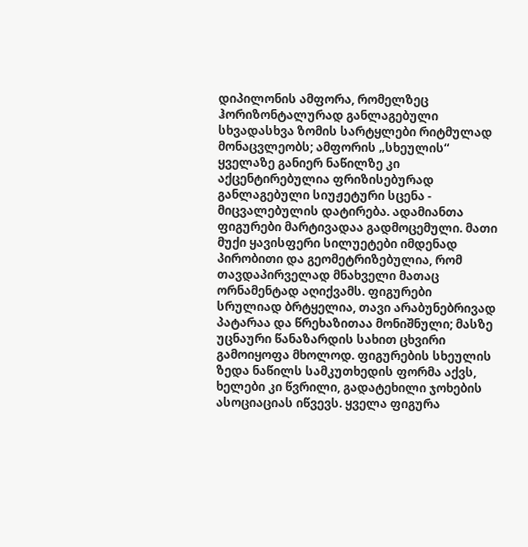დიპილონის ამფორა, რომელზეც ჰორიზონტალურად განლაგებული სხვადასხვა ზომის სარტყლები რიტმულად მონაცვლეობს; ამფორის „სხეულის“ ყველაზე განიერ ნაწილზე კი აქცენტირებულია ფრიზისებურად განლაგებული სიუჟეტური სცენა - მიცვალებულის დატირება. ადამიანთა ფიგურები მარტივადაა გადმოცემული. მათი მუქი ყავისფერი სილუეტები იმდენად პირობითი და გეომეტრიზებულია, რომ თავდაპირველად მნახველი მათაც ორნამენტად აღიქვამს. ფიგურები სრულიად ბრტყელია, თავი არაბუნებრივად პატარაა და წრეხაზითაა მონიშნული; მასზე უცნაური წანაზარდის სახით ცხვირი გამოიყოფა მხოლოდ. ფიგურების სხეულის ზედა ნაწილს სამკუთხედის ფორმა აქვს, ხელები კი წვრილი, გადატეხილი ჯოხების ასოციაციას იწვევს. ყველა ფიგურა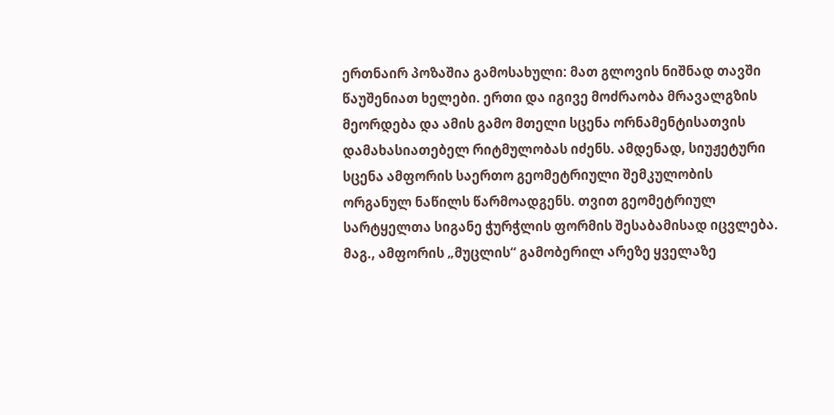ერთნაირ პოზაშია გამოსახული: მათ გლოვის ნიშნად თავში წაუშენიათ ხელები. ერთი და იგივე მოძრაობა მრავალგზის მეორდება და ამის გამო მთელი სცენა ორნამენტისათვის დამახასიათებელ რიტმულობას იძენს. ამდენად, სიუჟეტური სცენა ამფორის საერთო გეომეტრიული შემკულობის ორგანულ ნაწილს წარმოადგენს. თვით გეომეტრიულ სარტყელთა სიგანე ჭურჭლის ფორმის შესაბამისად იცვლება. მაგ., ამფორის „მუცლის“ გამობერილ არეზე ყველაზე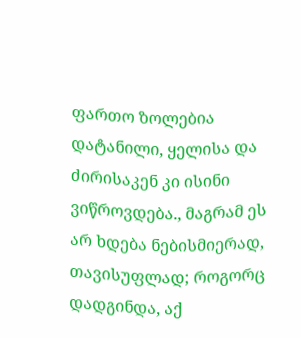ფართო ზოლებია დატანილი, ყელისა და ძირისაკენ კი ისინი ვიწროვდება., მაგრამ ეს არ ხდება ნებისმიერად, თავისუფლად; როგორც დადგინდა, აქ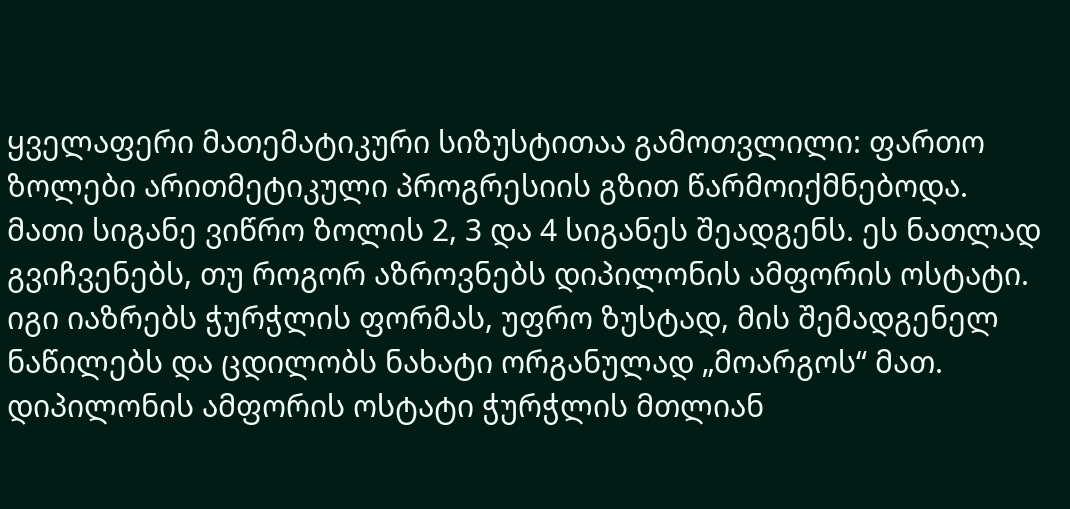ყველაფერი მათემატიკური სიზუსტითაა გამოთვლილი: ფართო ზოლები არითმეტიკული პროგრესიის გზით წარმოიქმნებოდა. მათი სიგანე ვიწრო ზოლის 2, 3 და 4 სიგანეს შეადგენს. ეს ნათლად გვიჩვენებს, თუ როგორ აზროვნებს დიპილონის ამფორის ოსტატი. იგი იაზრებს ჭურჭლის ფორმას, უფრო ზუსტად, მის შემადგენელ ნაწილებს და ცდილობს ნახატი ორგანულად „მოარგოს“ მათ. დიპილონის ამფორის ოსტატი ჭურჭლის მთლიან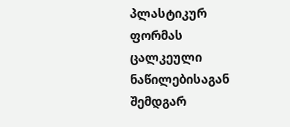პლასტიკურ ფორმას ცალკეული ნაწილებისაგან შემდგარ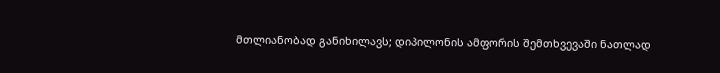მთლიანობად განიხილავს; დიპილონის ამფორის შემთხვევაში ნათლად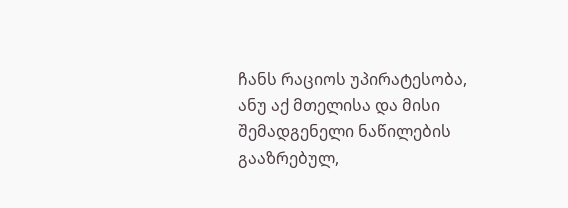ჩანს რაციოს უპირატესობა, ანუ აქ მთელისა და მისი შემადგენელი ნაწილების გააზრებულ,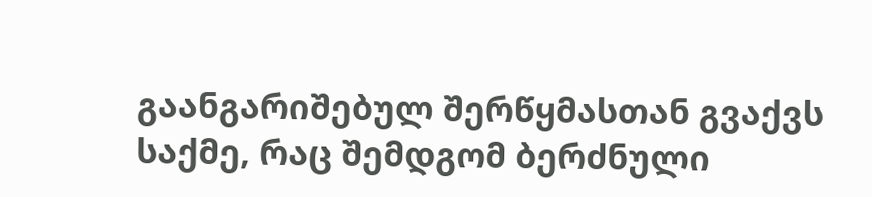გაანგარიშებულ შერწყმასთან გვაქვს საქმე, რაც შემდგომ ბერძნული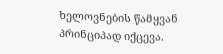ხელოვნების წამყვან პრინციპად იქცევა.